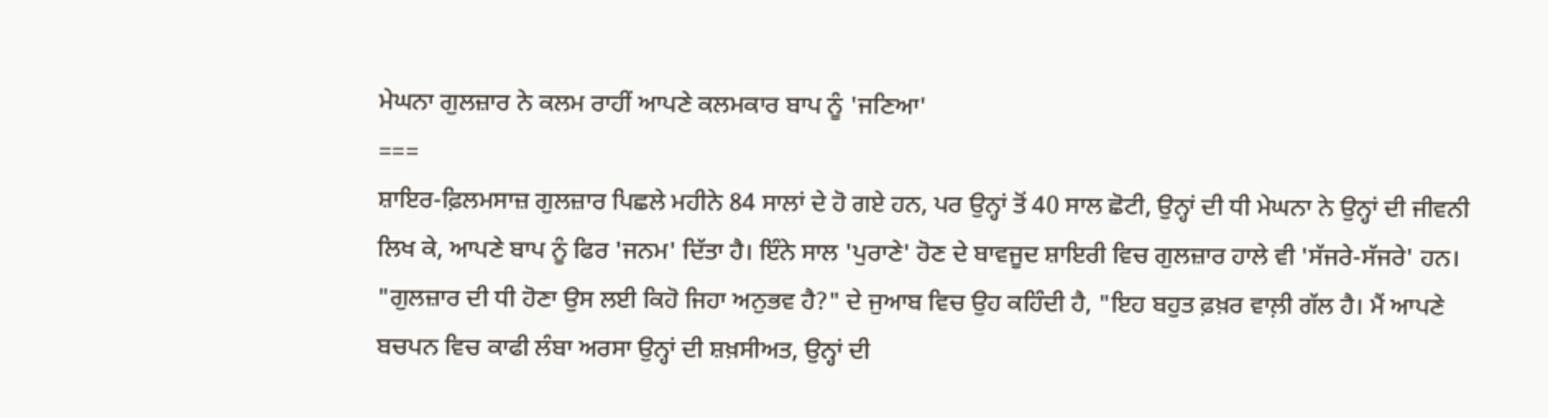ਮੇਘਨਾ ਗੁਲਜ਼ਾਰ ਨੇ ਕਲਮ ਰਾਹੀਂ ਆਪਣੇ ਕਲਮਕਾਰ ਬਾਪ ਨੂੰ 'ਜਣਿਆ'
===
ਸ਼ਾਇਰ-ਫ਼ਿਲਮਸਾਜ਼ ਗੁਲਜ਼ਾਰ ਪਿਛਲੇ ਮਹੀਨੇ 84 ਸਾਲਾਂ ਦੇ ਹੋ ਗਏ ਹਨ, ਪਰ ਉਨ੍ਹਾਂ ਤੋਂ 40 ਸਾਲ ਛੋਟੀ, ਉਨ੍ਹਾਂ ਦੀ ਧੀ ਮੇਘਨਾ ਨੇ ਉਨ੍ਹਾਂ ਦੀ ਜੀਵਨੀ ਲਿਖ ਕੇ, ਆਪਣੇ ਬਾਪ ਨੂੰ ਫਿਰ 'ਜਨਮ' ਦਿੱਤਾ ਹੈ। ਇੰਨੇ ਸਾਲ 'ਪੁਰਾਣੇ' ਹੋਣ ਦੇ ਬਾਵਜੂਦ ਸ਼ਾਇਰੀ ਵਿਚ ਗੁਲਜ਼ਾਰ ਹਾਲੇ ਵੀ 'ਸੱਜਰੇ-ਸੱਜਰੇ' ਹਨ। "ਗੁਲਜ਼ਾਰ ਦੀ ਧੀ ਹੋਣਾ ਉਸ ਲਈ ਕਿਹੋ ਜਿਹਾ ਅਨੁਭਵ ਹੈ?" ਦੇ ਜੁਆਬ ਵਿਚ ਉਹ ਕਹਿੰਦੀ ਹੈ, "ਇਹ ਬਹੁਤ ਫ਼ਖ਼ਰ ਵਾਲ਼ੀ ਗੱਲ ਹੈ। ਮੈਂ ਆਪਣੇ ਬਚਪਨ ਵਿਚ ਕਾਫੀ ਲੰਬਾ ਅਰਸਾ ਉਨ੍ਹਾਂ ਦੀ ਸ਼ਖ਼ਸੀਅਤ, ਉਨ੍ਹਾਂ ਦੀ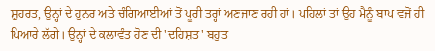ਸ਼ੁਹਰਤ, ਉਨ੍ਹਾਂ ਦੇ ਹੁਨਰ ਅਤੇ ਚੰਗਿਆਈਆਂ ਤੋਂ ਪੂਰੀ ਤਰ੍ਹਾਂ ਅਣਜਾਣ ਰਹੀ ਹਾਂ। ਪਹਿਲਾਂ ਤਾਂ ਉਹ ਮੈਨੂੰ ਬਾਪ ਵਜੋਂ ਹੀ ਪਿਆਰੇ ਲੱਗੇ। ਉਨ੍ਹਾਂ ਦੇ ਕਲਾਵੰਤ ਹੋਣ ਦੀ 'ਦਹਿਸ਼ਤ' ਬਹੁਤ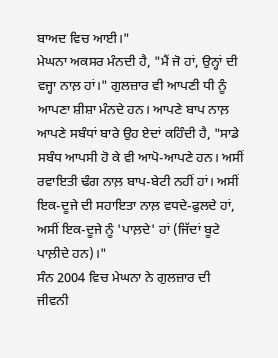ਬਾਅਦ ਵਿਚ ਆਈ।"
ਮੇਘਨਾ ਅਕਸਰ ਮੰਨਦੀ ਹੈ, "ਮੈਂ ਜੋ ਹਾਂ, ਉਨ੍ਹਾਂ ਦੀ ਵਜ੍ਹਾ ਨਾਲ਼ ਹਾਂ।" ਗੁਲਜ਼ਾਰ ਵੀ ਆਪਣੀ ਧੀ ਨੂੰ ਆਪਣਾ ਸ਼ੀਸ਼ਾ ਮੰਨਦੇ ਹਨ। ਆਪਣੇ ਬਾਪ ਨਾਲ਼ ਆਪਣੇ ਸਬੰਧਾਂ ਬਾਰੇ ਉਹ ਏਦਾਂ ਕਹਿੰਦੀ ਹੈ, "ਸਾਡੇ ਸਬੰਧ ਆਪਸੀ ਹੋ ਕੇ ਵੀ ਆਪੋ-ਆਪਣੇ ਹਨ। ਅਸੀਂ ਰਵਾਇਤੀ ਢੰਗ ਨਾਲ਼ ਬਾਪ-ਬੇਟੀ ਨਹੀਂ ਹਾਂ। ਅਸੀਂ ਇਕ-ਦੂਜੇ ਦੀ ਸਹਾਇਤਾ ਨਾਲ਼ ਵਧਦੇ-ਫੁਲਦੇ ਹਾਂ, ਅਸੀਂ ਇਕ-ਦੂਜੇ ਨੂੰ 'ਪਾਲ਼ਦੇ' ਹਾਂ (ਜਿੱਦਾਂ ਬੂਟੇ ਪਾਲ਼ੀਦੇ ਹਨ)।"
ਸੰਨ 2004 ਵਿਚ ਮੇਘਨਾ ਨੇ ਗੁਲਜ਼ਾਰ ਦੀ ਜੀਵਨੀ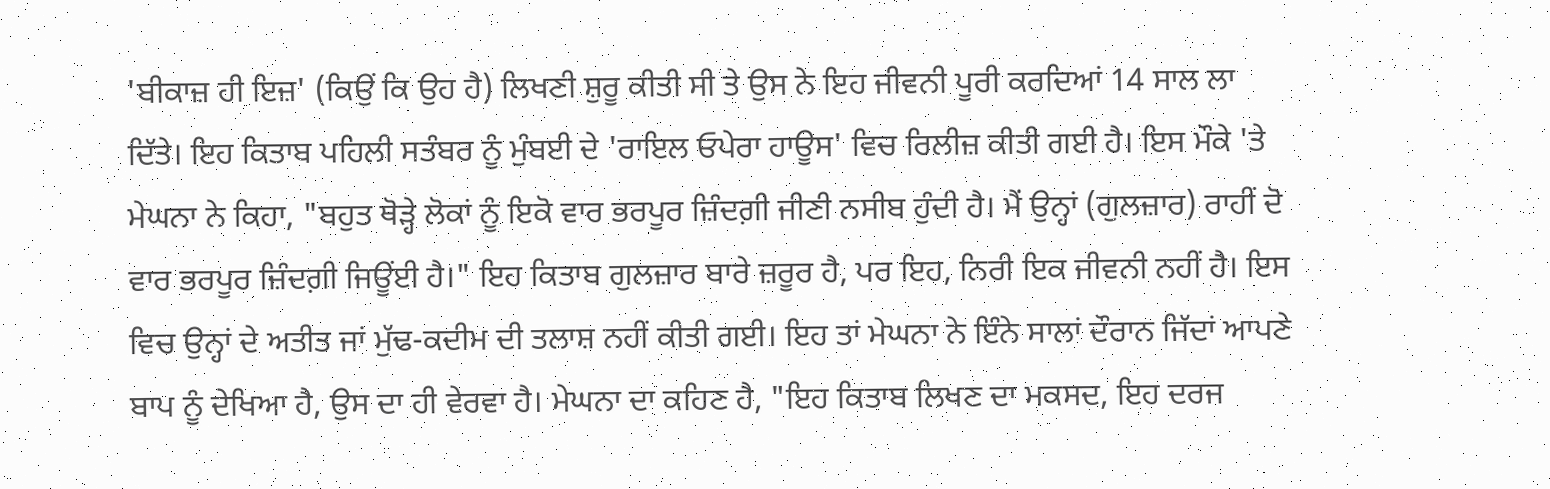'ਬੀਕਾਜ਼ ਹੀ ਇਜ਼' (ਕਿਉਂ ਕਿ ਉਹ ਹੈ) ਲਿਖਣੀ ਸ਼ੁਰੂ ਕੀਤੀ ਸੀ ਤੇ ਉਸ ਨੇ ਇਹ ਜੀਵਨੀ ਪੂਰੀ ਕਰਦਿਆਂ 14 ਸਾਲ ਲਾ ਦਿੱਤੇ। ਇਹ ਕਿਤਾਬ ਪਹਿਲੀ ਸਤੰਬਰ ਨੂੰ ਮੁੰਬਈ ਦੇ 'ਰਾਇਲ ਓਪੇਰਾ ਹਾਊਸ' ਵਿਚ ਰਿਲੀਜ਼ ਕੀਤੀ ਗਈ ਹੈ। ਇਸ ਮੌਕੇ 'ਤੇ ਮੇਘਨਾ ਨੇ ਕਿਹਾ, "ਬਹੁਤ ਥੋੜ੍ਹੇ ਲੋਕਾਂ ਨੂੰ ਇਕੋ ਵਾਰ ਭਰਪੂਰ ਜ਼ਿੰਦਗ਼ੀ ਜੀਣੀ ਨਸੀਬ ਹੁੰਦੀ ਹੈ। ਮੈਂ ਉਨ੍ਹਾਂ (ਗੁਲਜ਼ਾਰ) ਰਾਹੀਂ ਦੋ ਵਾਰ ਭਰਪੂਰ ਜ਼ਿੰਦਗ਼ੀ ਜਿਊਂਈ ਹੈ।" ਇਹ ਕਿਤਾਬ ਗੁਲਜ਼ਾਰ ਬਾਰੇ ਜ਼ਰੂਰ ਹੈ, ਪਰ ਇਹ, ਨਿਰੀ ਇਕ ਜੀਵਨੀ ਨਹੀਂ ਹੈ। ਇਸ ਵਿਚ ਉਨ੍ਹਾਂ ਦੇ ਅਤੀਤ ਜਾਂ ਮੁੱਢ-ਕਦੀਮ ਦੀ ਤਲਾਸ਼ ਨਹੀਂ ਕੀਤੀ ਗਈ। ਇਹ ਤਾਂ ਮੇਘਨਾ ਨੇ ਇੰਨੇ ਸਾਲਾਂ ਦੌਰਾਨ ਜਿੱਦਾਂ ਆਪਣੇ ਬਾਪ ਨੂੰ ਦੇਖਿਆ ਹੈ, ਉਸ ਦਾ ਹੀ ਵੇਰਵਾ ਹੈ। ਮੇਘਨਾ ਦਾ ਕਹਿਣ ਹੈ, "ਇਹ ਕਿਤਾਬ ਲਿਖਣ ਦਾ ਮਕਸਦ, ਇਹ ਦਰਜ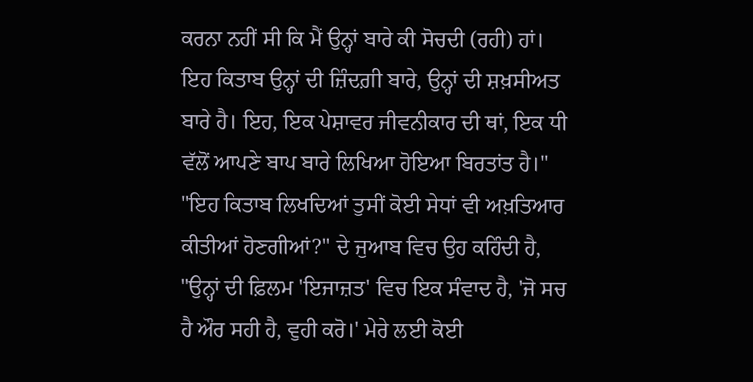ਕਰਨਾ ਨਹੀਂ ਸੀ ਕਿ ਮੈਂ ਉਨ੍ਹਾਂ ਬਾਰੇ ਕੀ ਸੋਚਦੀ (ਰਹੀ) ਹਾਂ। ਇਹ ਕਿਤਾਬ ਉਨ੍ਹਾਂ ਦੀ ਜ਼ਿੰਦਗ਼ੀ ਬਾਰੇ, ਉਨ੍ਹਾਂ ਦੀ ਸ਼ਖ਼ਸੀਅਤ ਬਾਰੇ ਹੈ। ਇਹ, ਇਕ ਪੇਸ਼ਾਵਰ ਜੀਵਨੀਕਾਰ ਦੀ ਥਾਂ, ਇਕ ਧੀ ਵੱਲੋਂ ਆਪਣੇ ਬਾਪ ਬਾਰੇ ਲਿਖਿਆ ਹੋਇਆ ਬਿਰਤਾਂਤ ਹੈ।"
"ਇਹ ਕਿਤਾਬ ਲਿਖਦਿਆਂ ਤੁਸੀਂ ਕੋਈ ਸੇਧਾਂ ਵੀ ਅਖ਼ਤਿਆਰ ਕੀਤੀਆਂ ਹੋਣਗੀਆਂ?" ਦੇ ਜੁਆਬ ਵਿਚ ਉਹ ਕਹਿੰਦੀ ਹੈ, "ਉਨ੍ਹਾਂ ਦੀ ਫ਼ਿਲਮ 'ਇਜਾਜ਼ਤ' ਵਿਚ ਇਕ ਸੰਵਾਦ ਹੈ, 'ਜੋ ਸਚ ਹੈ ਔਰ ਸਹੀ ਹੈ, ਵੁਹੀ ਕਰੋ।' ਮੇਰੇ ਲਈ ਕੋਈ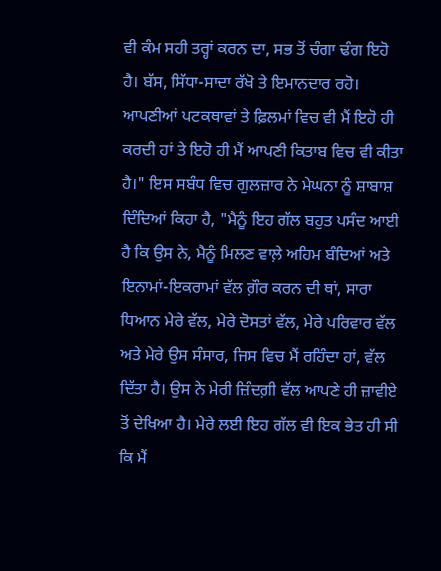ਵੀ ਕੰਮ ਸਹੀ ਤਰ੍ਹਾਂ ਕਰਨ ਦਾ, ਸਭ ਤੋਂ ਚੰਗਾ ਢੰਗ ਇਹੋ ਹੈ। ਬੱਸ, ਸਿੱਧਾ-ਸਾਦਾ ਰੱਖੋ ਤੇ ਇਮਾਨਦਾਰ ਰਹੋ। ਆਪਣੀਆਂ ਪਟਕਥਾਵਾਂ ਤੇ ਫ਼ਿਲਮਾਂ ਵਿਚ ਵੀ ਮੈਂ ਇਹੋ ਹੀ ਕਰਦੀ ਹਾਂ ਤੇ ਇਹੋ ਹੀ ਮੈਂ ਆਪਣੀ ਕਿਤਾਬ ਵਿਚ ਵੀ ਕੀਤਾ ਹੈ।" ਇਸ ਸਬੰਧ ਵਿਚ ਗੁਲਜ਼ਾਰ ਨੇ ਮੇਘਨਾ ਨੂੰ ਸ਼ਾਬਾਸ਼ ਦਿੰਦਿਆਂ ਕਿਹਾ ਹੈ, "ਮੈਨੂੰ ਇਹ ਗੱਲ ਬਹੁਤ ਪਸੰਦ ਆਈ ਹੈ ਕਿ ਉਸ ਨੇ, ਮੈਨੂੰ ਮਿਲਣ ਵਾਲ਼ੇ ਅਹਿਮ ਬੰਦਿਆਂ ਅਤੇ ਇਨਾਮਾਂ-ਇਕਰਾਮਾਂ ਵੱਲ ਗ਼ੌਰ ਕਰਨ ਦੀ ਥਾਂ, ਸਾਰਾ ਧਿਆਨ ਮੇਰੇ ਵੱਲ, ਮੇਰੇ ਦੋਸਤਾਂ ਵੱਲ, ਮੇਰੇ ਪਰਿਵਾਰ ਵੱਲ ਅਤੇ ਮੇਰੇ ਉਸ ਸੰਸਾਰ, ਜਿਸ ਵਿਚ ਮੈਂ ਰਹਿੰਦਾ ਹਾਂ, ਵੱਲ ਦਿੱਤਾ ਹੈ। ਉਸ ਨੇ ਮੇਰੀ ਜ਼ਿੰਦਗ਼ੀ ਵੱਲ ਆਪਣੇ ਹੀ ਜ਼ਾਵੀਏ ਤੋਂ ਦੇਖਿਆ ਹੈ। ਮੇਰੇ ਲਈ ਇਹ ਗੱਲ ਵੀ ਇਕ ਭੇਤ ਹੀ ਸੀ ਕਿ ਮੈਂ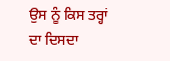ਉਸ ਨੂੰ ਕਿਸ ਤਰ੍ਹਾਂ ਦਾ ਦਿਸਦਾ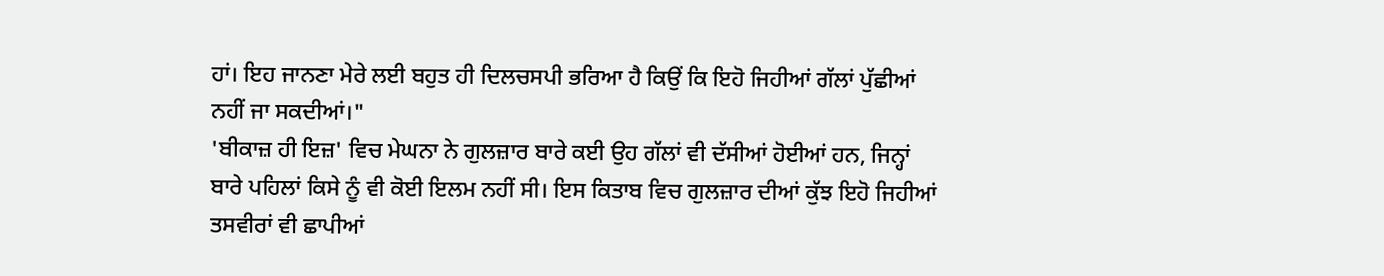ਹਾਂ। ਇਹ ਜਾਨਣਾ ਮੇਰੇ ਲਈ ਬਹੁਤ ਹੀ ਦਿਲਚਸਪੀ ਭਰਿਆ ਹੈ ਕਿਉਂ ਕਿ ਇਹੋ ਜਿਹੀਆਂ ਗੱਲਾਂ ਪੁੱਛੀਆਂ ਨਹੀਂ ਜਾ ਸਕਦੀਆਂ।"
'ਬੀਕਾਜ਼ ਹੀ ਇਜ਼' ਵਿਚ ਮੇਘਨਾ ਨੇ ਗੁਲਜ਼ਾਰ ਬਾਰੇ ਕਈ ਉਹ ਗੱਲਾਂ ਵੀ ਦੱਸੀਆਂ ਹੋਈਆਂ ਹਨ, ਜਿਨ੍ਹਾਂ ਬਾਰੇ ਪਹਿਲਾਂ ਕਿਸੇ ਨੂੰ ਵੀ ਕੋਈ ਇਲਮ ਨਹੀਂ ਸੀ। ਇਸ ਕਿਤਾਬ ਵਿਚ ਗੁਲਜ਼ਾਰ ਦੀਆਂ ਕੁੱਝ ਇਹੋ ਜਿਹੀਆਂ ਤਸਵੀਰਾਂ ਵੀ ਛਾਪੀਆਂ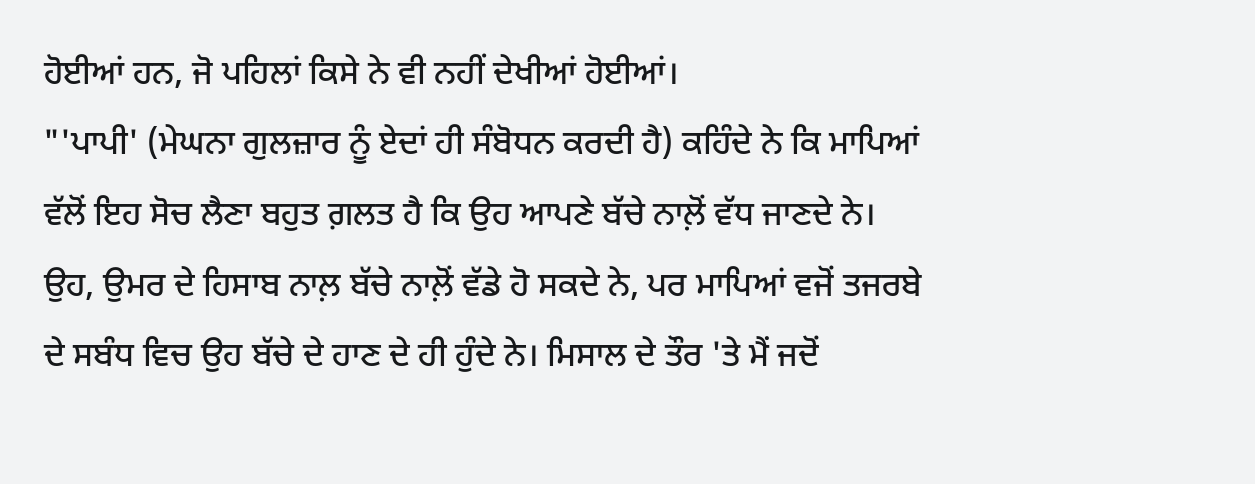ਹੋਈਆਂ ਹਨ, ਜੋ ਪਹਿਲਾਂ ਕਿਸੇ ਨੇ ਵੀ ਨਹੀਂ ਦੇਖੀਆਂ ਹੋਈਆਂ।
"'ਪਾਪੀ' (ਮੇਘਨਾ ਗੁਲਜ਼ਾਰ ਨੂੰ ਏਦਾਂ ਹੀ ਸੰਬੋਧਨ ਕਰਦੀ ਹੈ) ਕਹਿੰਦੇ ਨੇ ਕਿ ਮਾਪਿਆਂ ਵੱਲੋਂ ਇਹ ਸੋਚ ਲੈਣਾ ਬਹੁਤ ਗ਼ਲਤ ਹੈ ਕਿ ਉਹ ਆਪਣੇ ਬੱਚੇ ਨਾਲ਼ੋਂ ਵੱਧ ਜਾਣਦੇ ਨੇ। ਉਹ, ਉਮਰ ਦੇ ਹਿਸਾਬ ਨਾਲ਼ ਬੱਚੇ ਨਾਲ਼ੋਂ ਵੱਡੇ ਹੋ ਸਕਦੇ ਨੇ, ਪਰ ਮਾਪਿਆਂ ਵਜੋਂ ਤਜਰਬੇ ਦੇ ਸਬੰਧ ਵਿਚ ਉਹ ਬੱਚੇ ਦੇ ਹਾਣ ਦੇ ਹੀ ਹੁੰਦੇ ਨੇ। ਮਿਸਾਲ ਦੇ ਤੌਰ 'ਤੇ ਮੈਂ ਜਦੋਂ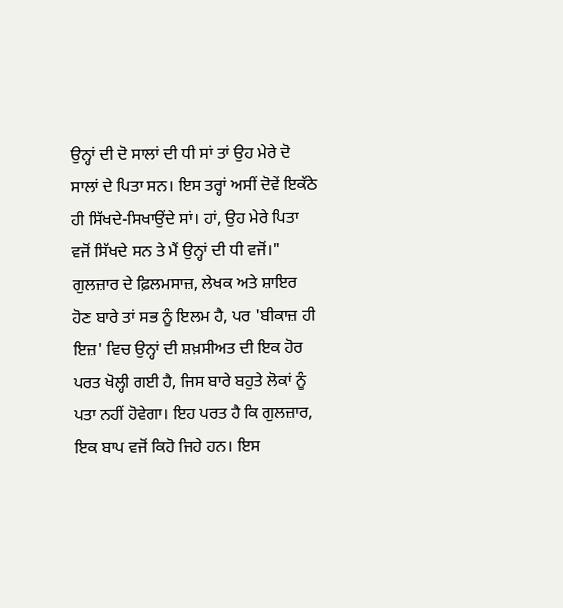ਉਨ੍ਹਾਂ ਦੀ ਦੋ ਸਾਲਾਂ ਦੀ ਧੀ ਸਾਂ ਤਾਂ ਉਹ ਮੇਰੇ ਦੋ ਸਾਲਾਂ ਦੇ ਪਿਤਾ ਸਨ। ਇਸ ਤਰ੍ਹਾਂ ਅਸੀਂ ਦੋਵੇਂ ਇਕੱਠੇ ਹੀ ਸਿੱਖਦੇ-ਸਿਖਾਉਂਦੇ ਸਾਂ। ਹਾਂ, ਉਹ ਮੇਰੇ ਪਿਤਾ ਵਜੋਂ ਸਿੱਖਦੇ ਸਨ ਤੇ ਮੈਂ ਉਨ੍ਹਾਂ ਦੀ ਧੀ ਵਜੋਂ।"
ਗੁਲਜ਼ਾਰ ਦੇ ਫ਼ਿਲਮਸਾਜ਼, ਲੇਖਕ ਅਤੇ ਸ਼ਾਇਰ ਹੋਣ ਬਾਰੇ ਤਾਂ ਸਭ ਨੂੰ ਇਲਮ ਹੈ, ਪਰ 'ਬੀਕਾਜ਼ ਹੀ ਇਜ਼' ਵਿਚ ਉਨ੍ਹਾਂ ਦੀ ਸ਼ਖ਼ਸੀਅਤ ਦੀ ਇਕ ਹੋਰ ਪਰਤ ਖੋਲ੍ਹੀ ਗਈ ਹੈ, ਜਿਸ ਬਾਰੇ ਬਹੁਤੇ ਲੋਕਾਂ ਨੂੰ ਪਤਾ ਨਹੀਂ ਹੋਵੇਗਾ। ਇਹ ਪਰਤ ਹੈ ਕਿ ਗੁਲਜ਼ਾਰ, ਇਕ ਬਾਪ ਵਜੋਂ ਕਿਹੋ ਜਿਹੇ ਹਨ। ਇਸ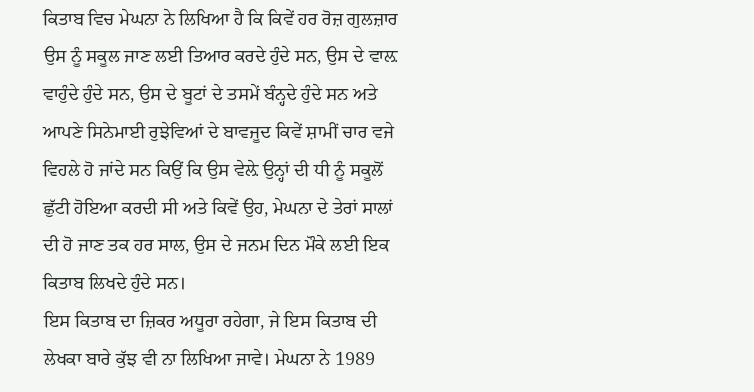ਕਿਤਾਬ ਵਿਚ ਮੇਘਨਾ ਨੇ ਲਿਖਿਆ ਹੈ ਕਿ ਕਿਵੇਂ ਹਰ ਰੋਜ਼ ਗੁਲਜ਼ਾਰ ਉਸ ਨੂੰ ਸਕੂਲ ਜਾਣ ਲਈ ਤਿਆਰ ਕਰਦੇ ਹੁੰਦੇ ਸਨ, ਉਸ ਦੇ ਵਾਲ਼ ਵਾਹੁੰਦੇ ਹੁੰਦੇ ਸਨ, ਉਸ ਦੇ ਬੂਟਾਂ ਦੇ ਤਸਮੇਂ ਬੰਨ੍ਹਦੇ ਹੁੰਦੇ ਸਨ ਅਤੇ ਆਪਣੇ ਸਿਨੇਮਾਈ ਰੁਝੇਵਿਆਂ ਦੇ ਬਾਵਜੂਦ ਕਿਵੇਂ ਸ਼ਾਮੀਂ ਚਾਰ ਵਜੇ ਵਿਹਲੇ ਹੋ ਜਾਂਦੇ ਸਨ ਕਿਉਂ ਕਿ ਉਸ ਵੇਲ਼ੇ ਉਨ੍ਹਾਂ ਦੀ ਧੀ ਨੂੰ ਸਕੂਲੋਂ ਛੁੱਟੀ ਹੋਇਆ ਕਰਦੀ ਸੀ ਅਤੇ ਕਿਵੇਂ ਉਹ, ਮੇਘਨਾ ਦੇ ਤੇਰਾਂ ਸਾਲਾਂ ਦੀ ਹੋ ਜਾਣ ਤਕ ਹਰ ਸਾਲ, ਉਸ ਦੇ ਜਨਮ ਦਿਨ ਮੌਕੇ ਲਈ ਇਕ ਕਿਤਾਬ ਲਿਖਦੇ ਹੁੰਦੇ ਸਨ।
ਇਸ ਕਿਤਾਬ ਦਾ ਜ਼ਿਕਰ ਅਧੂਰਾ ਰਹੇਗਾ, ਜੇ ਇਸ ਕਿਤਾਬ ਦੀ ਲੇਖਕਾ ਬਾਰੇ ਕੁੱਝ ਵੀ ਨਾ ਲਿਖਿਆ ਜਾਵੇ। ਮੇਘਨਾ ਨੇ 1989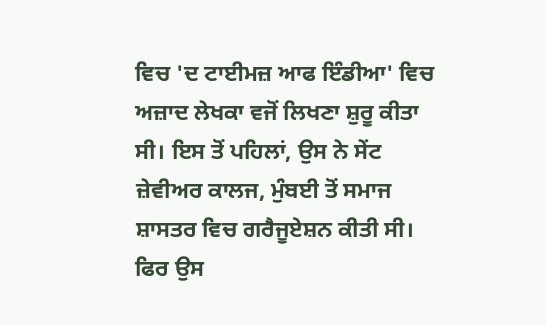ਵਿਚ 'ਦ ਟਾਈਮਜ਼ ਆਫ ਇੰਡੀਆ' ਵਿਚ ਅਜ਼ਾਦ ਲੇਖਕਾ ਵਜੋਂ ਲਿਖਣਾ ਸ਼ੁਰੂ ਕੀਤਾ ਸੀ। ਇਸ ਤੋਂ ਪਹਿਲਾਂ, ਉਸ ਨੇ ਸੇਂਟ ਜ਼ੇਵੀਅਰ ਕਾਲਜ, ਮੁੰਬਈ ਤੋਂ ਸਮਾਜ ਸ਼ਾਸਤਰ ਵਿਚ ਗਰੈਜੂਏਸ਼ਨ ਕੀਤੀ ਸੀ। ਫਿਰ ਉਸ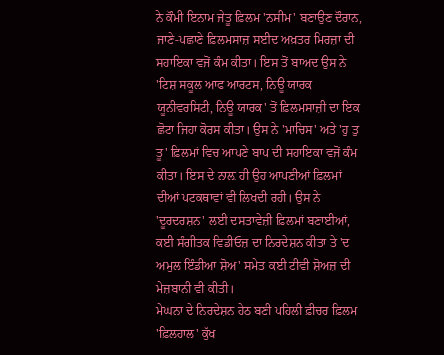ਨੇ ਕੌਮੀ ਇਨਾਮ ਜੇਤੂ ਫ਼ਿਲਮ 'ਨਸੀਮ' ਬਣਾਉਣ ਦੌਰਾਨ, ਜਾਣੇ-ਪਛਾਣੇ ਫ਼ਿਲਮਸਾਜ਼ ਸਈਦ ਅਖ਼ਤਰ ਮਿਰਜ਼ਾ ਦੀ ਸਹਾਇਕਾ ਵਜੋਂ ਕੰਮ ਕੀਤਾ। ਇਸ ਤੋਂ ਬਾਅਦ ਉਸ ਨੇ 'ਟਿਸ਼ ਸਕੂਲ ਆਫ ਆਰਟਸ, ਨਿਊ ਯਾਰਕ ਯੂਨੀਵਰਸਿਟੀ, ਨਿਊ ਯਾਰਕ' ਤੋਂ ਫ਼ਿਲਮਸਾਜ਼ੀ ਦਾ ਇਕ ਛੋਟਾ ਜਿਹਾ ਕੋਰਸ ਕੀਤਾ। ਉਸ ਨੇ 'ਮਾਚਿਸ' ਅਤੇ 'ਹੁ ਤੁ ਤੂ' ਫ਼ਿਲਮਾਂ ਵਿਚ ਆਪਣੇ ਬਾਪ ਦੀ ਸਹਾਇਕਾ ਵਜੋਂ ਕੰਮ ਕੀਤਾ। ਇਸ ਦੇ ਨਾਲ਼ ਹੀ ਉਹ ਆਪਣੀਆਂ ਫ਼ਿਲਮਾਂ ਦੀਆਂ ਪਟਕਥਾਵਾਂ ਵੀ ਲਿਖਦੀ ਰਹੀ। ਉਸ ਨੇ 'ਦੂਰਦਰਸ਼ਨ' ਲਈ ਦਸਤਾਵੇਜ਼ੀ ਫ਼ਿਲਮਾਂ ਬਣਾਈਆਂ, ਕਈ ਸੰਗੀਤਕ ਵਿਡੀਓਜ਼ ਦਾ ਨਿਰਦੇਸ਼ਨ ਕੀਤਾ ਤੇ 'ਦ ਅਮੁਲ ਇੰਡੀਆ ਸ਼ੋਅ' ਸਮੇਤ ਕਈ ਟੀਵੀ ਸ਼ੋਅਜ਼ ਦੀ ਮੇਜ਼ਬਾਨੀ ਵੀ ਕੀਤੀ।
ਮੇਘਨਾ ਦੇ ਨਿਰਦੇਸ਼ਨ ਹੇਠ ਬਣੀ ਪਹਿਲੀ ਫ਼ੀਚਰ ਫ਼ਿਲਮ 'ਫ਼ਿਲਹਾਲ' ਕੁੱਖ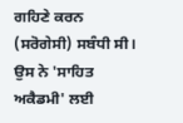ਗਹਿਣੇ ਕਰਨ (ਸਰੋਗੇਸੀ) ਸਬੰਧੀ ਸੀ। ਉਸ ਨੇ 'ਸਾਹਿਤ ਅਕੈਡਮੀ' ਲਈ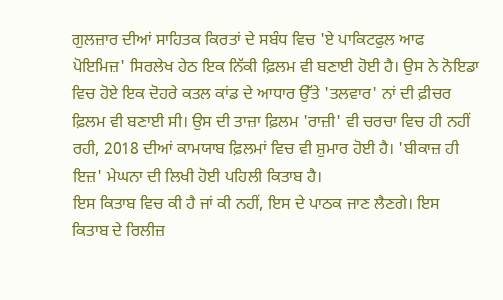ਗੁਲਜ਼ਾਰ ਦੀਆਂ ਸਾਹਿਤਕ ਕਿਰਤਾਂ ਦੇ ਸਬੰਧ ਵਿਚ 'ਏ ਪਾਕਿਟਫੁਲ ਆਫ ਪੋਇਮਿਜ਼' ਸਿਰਲੇਖ ਹੇਠ ਇਕ ਨਿੱਕੀ ਫ਼ਿਲਮ ਵੀ ਬਣਾਈ ਹੋਈ ਹੈ। ਉਸ ਨੇ ਨੋਇਡਾ ਵਿਚ ਹੋਏ ਇਕ ਦੋਹਰੇ ਕਤਲ ਕਾਂਡ ਦੇ ਆਧਾਰ ਉੱਤੇ 'ਤਲਵਾਰ' ਨਾਂ ਦੀ ਫ਼ੀਚਰ ਫ਼ਿਲਮ ਵੀ ਬਣਾਈ ਸੀ। ਉਸ ਦੀ ਤਾਜ਼ਾ ਫ਼ਿਲਮ 'ਰਾਜ਼ੀ' ਵੀ ਚਰਚਾ ਵਿਚ ਹੀ ਨਹੀਂ ਰਹੀ, 2018 ਦੀਆਂ ਕਾਮਯਾਬ ਫ਼ਿਲਮਾਂ ਵਿਚ ਵੀ ਸ਼ੁਮਾਰ ਹੋਈ ਹੈ। 'ਬੀਕਾਜ਼ ਹੀ ਇਜ਼' ਮੇਘਨਾ ਦੀ ਲਿਖੀ ਹੋਈ ਪਹਿਲੀ ਕਿਤਾਬ ਹੈ।
ਇਸ ਕਿਤਾਬ ਵਿਚ ਕੀ ਹੈ ਜਾਂ ਕੀ ਨਹੀਂ, ਇਸ ਦੇ ਪਾਠਕ ਜਾਣ ਲੈਣਗੇ। ਇਸ ਕਿਤਾਬ ਦੇ ਰਿਲੀਜ਼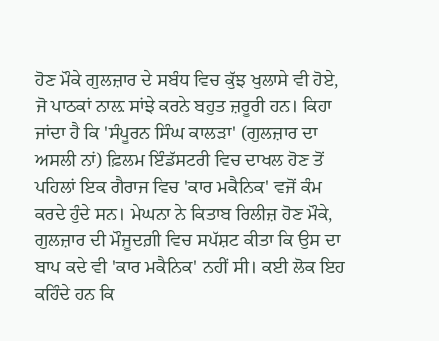ਹੋਣ ਮੌਕੇ ਗੁਲਜ਼ਾਰ ਦੇ ਸਬੰਧ ਵਿਚ ਕੁੱਝ ਖੁਲਾਸੇ ਵੀ ਹੋਏ, ਜੋ ਪਾਠਕਾਂ ਨਾਲ਼ ਸਾਂਝੇ ਕਰਨੇ ਬਹੁਤ ਜ਼ਰੂਰੀ ਹਨ। ਕਿਹਾ ਜਾਂਦਾ ਹੈ ਕਿ 'ਸੰਪੂਰਨ ਸਿੰਘ ਕਾਲੜਾ' (ਗੁਲਜ਼ਾਰ ਦਾ ਅਸਲੀ ਨਾਂ) ਫ਼ਿਲਮ ਇੰਡੱਸਟਰੀ ਵਿਚ ਦਾਖਲ ਹੋਣ ਤੋਂ ਪਹਿਲਾਂ ਇਕ ਗੈਰਾਜ ਵਿਚ 'ਕਾਰ ਮਕੈਨਿਕ' ਵਜੋਂ ਕੰਮ ਕਰਦੇ ਹੁੰਦੇ ਸਨ। ਮੇਘਨਾ ਨੇ ਕਿਤਾਬ ਰਿਲੀਜ਼ ਹੋਣ ਮੌਕੇ, ਗੁਲਜ਼ਾਰ ਦੀ ਮੌਜੂਦਗ਼ੀ ਵਿਚ ਸਪੱਸ਼ਟ ਕੀਤਾ ਕਿ ਉਸ ਦਾ ਬਾਪ ਕਦੇ ਵੀ 'ਕਾਰ ਮਕੈਨਿਕ' ਨਹੀਂ ਸੀ। ਕਈ ਲੋਕ ਇਹ ਕਹਿੰਦੇ ਹਨ ਕਿ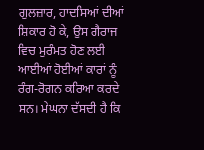ਗੁਲਜ਼ਾਰ, ਹਾਦਸਿਆਂ ਦੀਆਂ ਸ਼ਿਕਾਰ ਹੋ ਕੇ, ਉਸ ਗੈਰਾਜ ਵਿਚ ਮੁਰੰਮਤ ਹੋਣ ਲਈ ਆਈਆਂ ਹੋਈਆਂ ਕਾਰਾਂ ਨੂੰ ਰੰਗ-ਰੋਗਨ ਕਰਿਆ ਕਰਦੇ ਸਨ। ਮੇਘਨਾ ਦੱਸਦੀ ਹੈ ਕਿ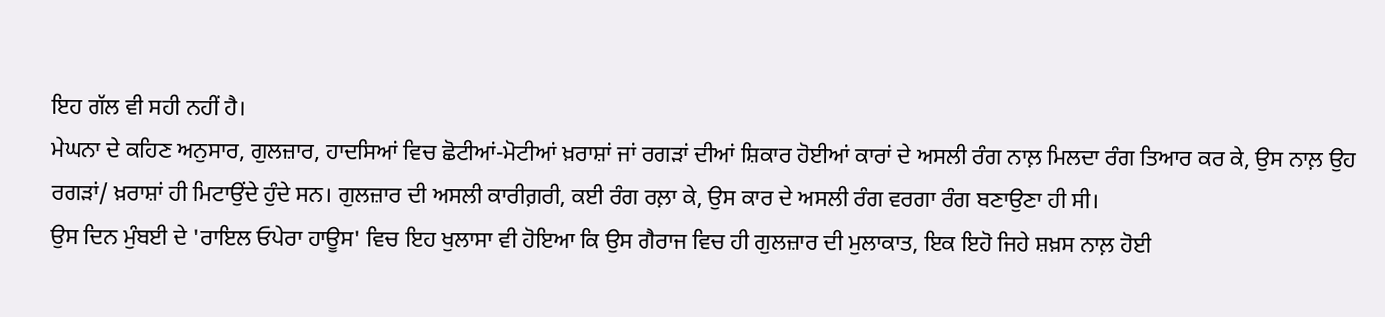ਇਹ ਗੱਲ ਵੀ ਸਹੀ ਨਹੀਂ ਹੈ।
ਮੇਘਨਾ ਦੇ ਕਹਿਣ ਅਨੁਸਾਰ, ਗੁਲਜ਼ਾਰ, ਹਾਦਸਿਆਂ ਵਿਚ ਛੋਟੀਆਂ-ਮੋਟੀਆਂ ਖ਼ਰਾਸ਼ਾਂ ਜਾਂ ਰਗੜਾਂ ਦੀਆਂ ਸ਼ਿਕਾਰ ਹੋਈਆਂ ਕਾਰਾਂ ਦੇ ਅਸਲੀ ਰੰਗ ਨਾਲ਼ ਮਿਲਦਾ ਰੰਗ ਤਿਆਰ ਕਰ ਕੇ, ਉਸ ਨਾਲ਼ ਉਹ ਰਗੜਾਂ/ ਖ਼ਰਾਸ਼ਾਂ ਹੀ ਮਿਟਾਉਂਦੇ ਹੁੰਦੇ ਸਨ। ਗੁਲਜ਼ਾਰ ਦੀ ਅਸਲੀ ਕਾਰੀਗ਼ਰੀ, ਕਈ ਰੰਗ ਰਲ਼ਾ ਕੇ, ਉਸ ਕਾਰ ਦੇ ਅਸਲੀ ਰੰਗ ਵਰਗਾ ਰੰਗ ਬਣਾਉਣਾ ਹੀ ਸੀ।
ਉਸ ਦਿਨ ਮੁੰਬਈ ਦੇ 'ਰਾਇਲ ਓਪੇਰਾ ਹਾਊਸ' ਵਿਚ ਇਹ ਖੁਲਾਸਾ ਵੀ ਹੋਇਆ ਕਿ ਉਸ ਗੈਰਾਜ ਵਿਚ ਹੀ ਗੁਲਜ਼ਾਰ ਦੀ ਮੁਲਾਕਾਤ, ਇਕ ਇਹੋ ਜਿਹੇ ਸ਼ਖ਼ਸ ਨਾਲ਼ ਹੋਈ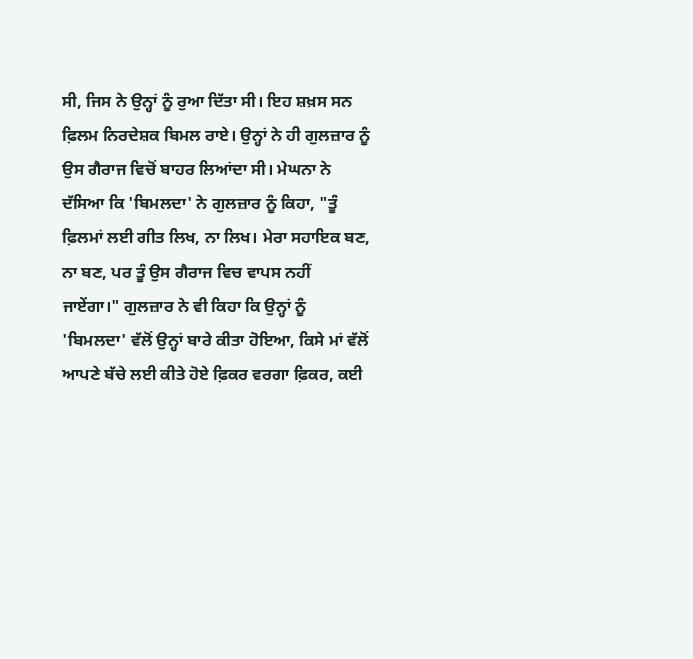ਸੀ, ਜਿਸ ਨੇ ਉਨ੍ਹਾਂ ਨੂੰ ਰੁਆ ਦਿੱਤਾ ਸੀ। ਇਹ ਸ਼ਖ਼ਸ ਸਨ ਫ਼ਿਲਮ ਨਿਰਦੇਸ਼ਕ ਬਿਮਲ ਰਾਏ। ਉਨ੍ਹਾਂ ਨੇ ਹੀ ਗੁਲਜ਼ਾਰ ਨੂੰ ਉਸ ਗੈਰਾਜ ਵਿਚੋਂ ਬਾਹਰ ਲਿਆਂਦਾ ਸੀ। ਮੇਘਨਾ ਨੇ ਦੱਸਿਆ ਕਿ 'ਬਿਮਲਦਾ' ਨੇ ਗੁਲਜ਼ਾਰ ਨੂੰ ਕਿਹਾ, "ਤੂੰ ਫ਼ਿਲਮਾਂ ਲਈ ਗੀਤ ਲਿਖ, ਨਾ ਲਿਖ। ਮੇਰਾ ਸਹਾਇਕ ਬਣ, ਨਾ ਬਣ, ਪਰ ਤੂੰ ਉਸ ਗੈਰਾਜ ਵਿਚ ਵਾਪਸ ਨਹੀਂ ਜਾਏਂਗਾ।" ਗੁਲਜ਼ਾਰ ਨੇ ਵੀ ਕਿਹਾ ਕਿ ਉਨ੍ਹਾਂ ਨੂੰ 'ਬਿਮਲਦਾ' ਵੱਲੋਂ ਉਨ੍ਹਾਂ ਬਾਰੇ ਕੀਤਾ ਹੋਇਆ, ਕਿਸੇ ਮਾਂ ਵੱਲੋਂ ਆਪਣੇ ਬੱਚੇ ਲਈ ਕੀਤੇ ਹੋਏ ਫ਼ਿਕਰ ਵਰਗਾ ਫ਼ਿਕਰ, ਕਈ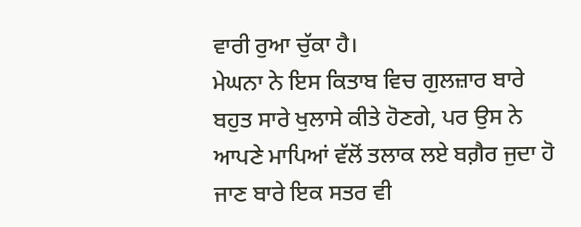ਵਾਰੀ ਰੁਆ ਚੁੱਕਾ ਹੈ।
ਮੇਘਨਾ ਨੇ ਇਸ ਕਿਤਾਬ ਵਿਚ ਗੁਲਜ਼ਾਰ ਬਾਰੇ ਬਹੁਤ ਸਾਰੇ ਖੁਲਾਸੇ ਕੀਤੇ ਹੋਣਗੇ, ਪਰ ਉਸ ਨੇ ਆਪਣੇ ਮਾਪਿਆਂ ਵੱਲੋਂ ਤਲਾਕ ਲਏ ਬਗ਼ੈਰ ਜੁਦਾ ਹੋ ਜਾਣ ਬਾਰੇ ਇਕ ਸਤਰ ਵੀ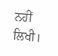ਨਹੀਂ ਲਿਖੀ।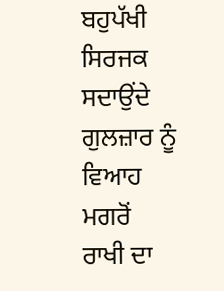ਬਹੁਪੱਖੀ ਸਿਰਜਕ ਸਦਾਉਂਦੇ ਗੁਲਜ਼ਾਰ ਨੂੰ ਵਿਆਹ ਮਗਰੋਂ ਰਾਖੀ ਦਾ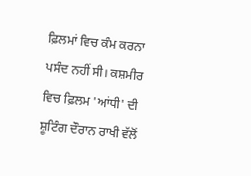ਫ਼ਿਲਮਾਂ ਵਿਚ ਕੰਮ ਕਰਨਾ ਪਸੰਦ ਨਹੀਂ ਸੀ। ਕਸ਼ਮੀਰ ਵਿਚ ਫ਼ਿਲਮ 'ਆਂਧੀ' ਦੀ ਸ਼ੂਟਿੰਗ ਦੌਰਾਨ ਰਾਖੀ ਵੱਲੋਂ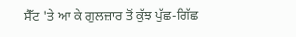ਸੈੱਟ 'ਤੇ ਆ ਕੇ ਗੁਲਜ਼ਾਰ ਤੋਂ ਕੁੱਝ ਪੁੱਛ-ਗਿੱਛ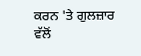ਕਰਨ 'ਤੇ ਗੁਲਜ਼ਾਰ ਵੱਲੋਂ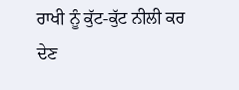ਰਾਖੀ ਨੂੰ ਕੁੱਟ-ਕੁੱਟ ਨੀਲੀ ਕਰ ਦੇਣ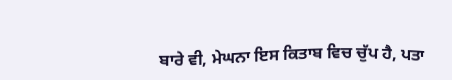ਬਾਰੇ ਵੀ, ਮੇਘਨਾ ਇਸ ਕਿਤਾਬ ਵਿਚ ਚੁੱਪ ਹੈ, ਪਤਾ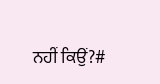ਨਹੀਂ ਕਿਉਂ?#